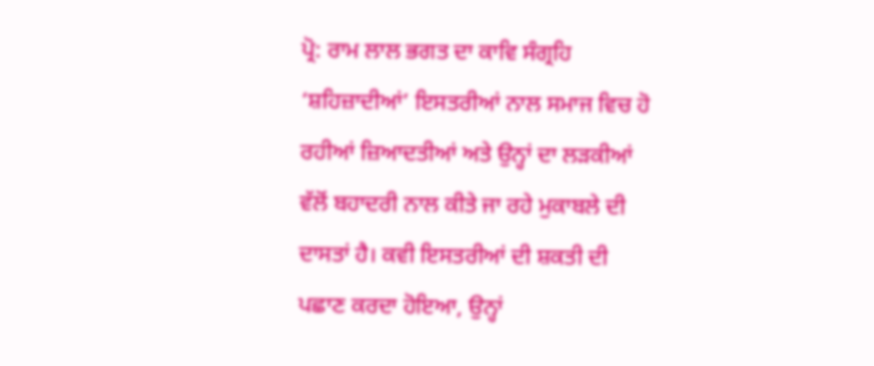ਪ੍ਰੋ: ਰਾਮ ਲਾਲ ਭਗਤ ਦਾ ਕਾਵਿ ਸੰਗ੍ਰਹਿ ‘ਸ਼ਹਿਜ਼ਾਦੀਆਂ’ ਇਸਤਰੀਆਂ ਨਾਲ ਸਮਾਜ ਵਿਚ ਹੋ ਰਹੀਆਂ ਜ਼ਿਆਦਤੀਆਂ ਅਤੇ ਉਨ੍ਹਾਂ ਦਾ ਲੜਕੀਆਂ ਵੱਲੋਂ ਬਹਾਦਰੀ ਨਾਲ ਕੀਤੇ ਜਾ ਰਹੇ ਮੁਕਾਬਲੇ ਦੀ ਦਾਸਤਾਂ ਹੈ। ਕਵੀ ਇਸਤਰੀਆਂ ਦੀ ਸ਼ਕਤੀ ਦੀ ਪਛਾਣ ਕਰਦਾ ਹੋਇਆ, ਉਨ੍ਹਾਂ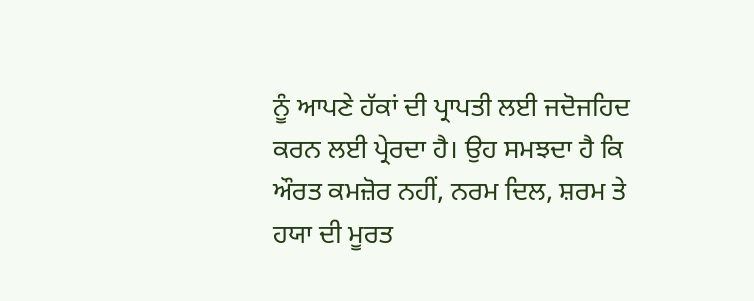ਨੂੰ ਆਪਣੇ ਹੱਕਾਂ ਦੀ ਪ੍ਰਾਪਤੀ ਲਈ ਜਦੋਜਹਿਦ ਕਰਨ ਲਈ ਪ੍ਰੇਰਦਾ ਹੈ। ਉਹ ਸਮਝਦਾ ਹੈ ਕਿ ਔਰਤ ਕਮਜ਼ੋਰ ਨਹੀਂ, ਨਰਮ ਦਿਲ, ਸ਼ਰਮ ਤੇ ਹਯਾ ਦੀ ਮੂਰਤ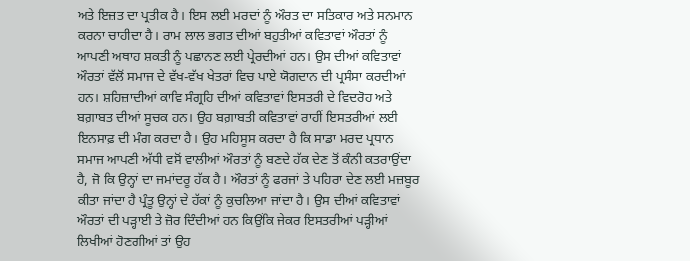ਅਤੇ ਇਜ਼ਤ ਦਾ ਪ੍ਰਤੀਕ ਹੈ। ਇਸ ਲਈ ਮਰਦਾਂ ਨੂੰ ਔਰਤ ਦਾ ਸਤਿਕਾਰ ਅਤੇ ਸਨਮਾਨ ਕਰਨਾ ਚਾਹੀਦਾ ਹੈ। ਰਾਮ ਲਾਲ ਭਗਤ ਦੀਆਂ ਬਹੁਤੀਆਂ ਕਵਿਤਾਵਾਂ ਔਰਤਾਂ ਨੂੰ ਆਪਣੀ ਅਥਾਹ ਸ਼ਕਤੀ ਨੂੰ ਪਛਾਨਣ ਲਈ ਪ੍ਰੇਰਦੀਆਂ ਹਨ। ਉਸ ਦੀਆਂ ਕਵਿਤਾਵਾਂ ਔਰਤਾਂ ਵੱਲੋਂ ਸਮਾਜ ਦੇ ਵੱਖ-ਵੱਖ ਖੇਤਰਾਂ ਵਿਚ ਪਾਏ ਯੋਗਦਾਨ ਦੀ ਪ੍ਰਸੰਸਾ ਕਰਦੀਆਂ ਹਨ। ਸ਼ਹਿਜ਼ਾਦੀਆਂ ਕਾਵਿ ਸੰਗ੍ਰਹਿ ਦੀਆਂ ਕਵਿਤਾਵਾਂ ਇਸਤਰੀ ਦੇ ਵਿਦਰੋਹ ਅਤੇ ਬਗ਼ਾਬਤ ਦੀਆਂ ਸੂਚਕ ਹਨ। ਉਹ ਬਗ਼ਾਬਤੀ ਕਵਿਤਾਵਾਂ ਰਾਹੀਂ ਇਸਤਰੀਆਂ ਲਈ ਇਨਸਾਫ਼ ਦੀ ਮੰਗ ਕਰਦਾ ਹੈ। ਉਹ ਮਹਿਸੂਸ ਕਰਦਾ ਹੈ ਕਿ ਸਾਡਾ ਮਰਦ ਪ੍ਰਧਾਨ ਸਮਾਜ ਆਪਣੀ ਅੱਧੀ ਵਸੋਂ ਵਾਲੀਆਂ ਔਰਤਾਂ ਨੂੰ ਬਣਦੇ ਹੱਕ ਦੇਣ ਤੋਂ ਕੰਨੀ ਕਤਰਾਉਂਦਾ ਹੈ, ਜੋ ਕਿ ਉਨ੍ਹਾਂ ਦਾ ਜਮਾਂਦਰੂ ਹੱਕ ਹੈ। ਔਰਤਾਂ ਨੂੰ ਫਰਜਾਂ ਤੇ ਪਹਿਰਾ ਦੇਣ ਲਈ ਮਜ਼ਬੂਰ ਕੀਤਾ ਜਾਂਦਾ ਹੈ ਪ੍ਰੰਤੂ ਉਨ੍ਹਾਂ ਦੇ ਹੱਕਾਂ ਨੂੰ ਕੁਚਲਿਆ ਜਾਂਦਾ ਹੈ। ਉਸ ਦੀਆਂ ਕਵਿਤਾਵਾਂ ਔਰਤਾਂ ਦੀ ਪੜ੍ਹਾਈ ਤੇ ਜ਼ੋਰ ਦਿੰਦੀਆਂ ਹਨ ਕਿਉਂਕਿ ਜੇਕਰ ਇਸਤਰੀਆਂ ਪੜ੍ਹੀਆਂ ਲਿਖੀਆਂ ਹੋਣਗੀਆਂ ਤਾਂ ਉਹ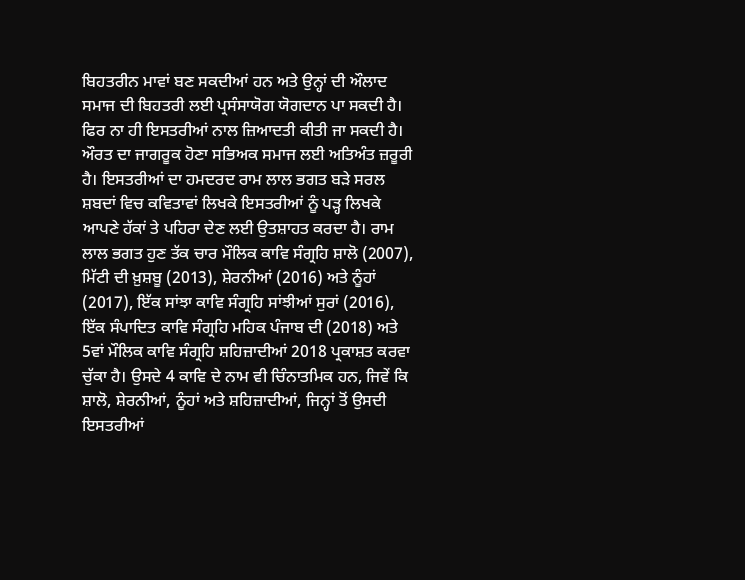ਬਿਹਤਰੀਨ ਮਾਵਾਂ ਬਣ ਸਕਦੀਆਂ ਹਨ ਅਤੇ ਉਨ੍ਹਾਂ ਦੀ ਔਲਾਦ ਸਮਾਜ ਦੀ ਬਿਹਤਰੀ ਲਈ ਪ੍ਰਸੰਸਾਯੋਗ ਯੋਗਦਾਨ ਪਾ ਸਕਦੀ ਹੈ। ਫਿਰ ਨਾ ਹੀ ਇਸਤਰੀਆਂ ਨਾਲ ਜ਼ਿਆਦਤੀ ਕੀਤੀ ਜਾ ਸਕਦੀ ਹੈ। ਔਰਤ ਦਾ ਜਾਗਰੂਕ ਹੋਣਾ ਸਭਿਅਕ ਸਮਾਜ ਲਈ ਅਤਿਅੰਤ ਜ਼ਰੂਰੀ ਹੈ। ਇਸਤਰੀਆਂ ਦਾ ਹਮਦਰਦ ਰਾਮ ਲਾਲ ਭਗਤ ਬੜੇ ਸਰਲ ਸ਼ਬਦਾਂ ਵਿਚ ਕਵਿਤਾਵਾਂ ਲਿਖਕੇ ਇਸਤਰੀਆਂ ਨੂੰ ਪੜ੍ਹ ਲਿਖਕੇ ਆਪਣੇ ਹੱਕਾਂ ਤੇ ਪਹਿਰਾ ਦੇਣ ਲਈ ਉਤਸ਼ਾਹਤ ਕਰਦਾ ਹੈ। ਰਾਮ ਲਾਲ ਭਗਤ ਹੁਣ ਤੱਕ ਚਾਰ ਮੌਲਿਕ ਕਾਵਿ ਸੰਗ੍ਰਹਿ ਸ਼ਾਲੋ (2007), ਮਿੱਟੀ ਦੀ ਖ਼ੁਸ਼ਬੂ (2013), ਸ਼ੇਰਨੀਆਂ (2016) ਅਤੇ ਨੂੰਹਾਂ (2017), ਇੱਕ ਸਾਂਝਾ ਕਾਵਿ ਸੰਗ੍ਰਹਿ ਸਾਂਝੀਆਂ ਸੁਰਾਂ (2016), ਇੱਕ ਸੰਪਾਦਿਤ ਕਾਵਿ ਸੰਗ੍ਰਹਿ ਮਹਿਕ ਪੰਜਾਬ ਦੀ (2018) ਅਤੇ 5ਵਾਂ ਮੌਲਿਕ ਕਾਵਿ ਸੰਗ੍ਰਹਿ ਸ਼ਹਿਜ਼ਾਦੀਆਂ 2018 ਪ੍ਰਕਾਸ਼ਤ ਕਰਵਾ ਚੁੱਕਾ ਹੈ। ਉਸਦੇ 4 ਕਾਵਿ ਦੇ ਨਾਮ ਵੀ ਚਿੰਨਾਤਮਿਕ ਹਨ, ਜਿਵੇਂ ਕਿ ਸ਼ਾਲੋ, ਸ਼ੇਰਨੀਆਂ, ਨੂੰਹਾਂ ਅਤੇ ਸ਼ਹਿਜ਼ਾਦੀਆਂ, ਜਿਨ੍ਹਾਂ ਤੋਂ ਉਸਦੀ ਇਸਤਰੀਆਂ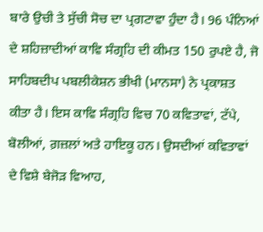ਬਾਰੇ ਉਚੀ ਤੇ ਸੁੱਚੀ ਸੋਚ ਦਾ ਪ੍ਰਗਟਾਵਾ ਹੁੰਦਾ ਹੈ। 96 ਪੰਨਿਆਂ ਦੇ ਸ਼ਹਿਜ਼ਾਦੀਆਂ ਕਾਵਿ ਸੰਗ੍ਰਹਿ ਦੀ ਕੀਮਤ 150 ਰੁਪਏ ਹੈ, ਜੋ ਸਾਹਿਬਦੀਪ ਪਬਲੀਕੇਸ਼ਨ ਭੀਖੀ (ਮਾਨਸਾ) ਨੇ ਪ੍ਰਕਾਸ਼ਤ ਕੀਤਾ ਹੈ। ਇਸ ਕਾਵਿ ਸੰਗ੍ਰਹਿ ਵਿਚ 70 ਕਵਿਤਾਵਾਂ, ਟੱਪੇ, ਬੋਲੀਆਂ, ਗ਼ਜ਼ਲਾਂ ਅਤੇ ਹਾਇਕੂ ਹਨ। ਉਸਦੀਆਂ ਕਵਿਤਾਵਾਂ ਦੇ ਵਿਸ਼ੇ ਬੇਜੋੜ ਵਿਆਹ,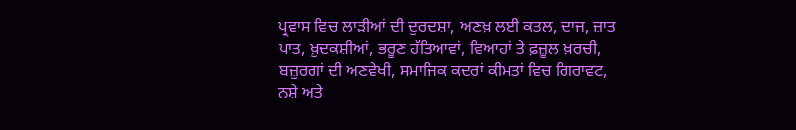ਪ੍ਰਵਾਸ ਵਿਚ ਲਾੜੀਆਂ ਦੀ ਦੁਰਦਸ਼ਾ, ਅਣਖ਼ ਲਈ ਕਤਲ, ਦਾਜ, ਜ਼ਾਤ ਪਾਤ, ਖ਼ੁਦਕਸ਼ੀਆਂ, ਭਰੂਣ ਹੱਤਿਆਵਾਂ, ਵਿਆਹਾਂ ਤੇ ਫ਼ਜ਼ੂਲ ਖ਼ਰਚੀ, ਬਜ਼ੁਰਗਾਂ ਦੀ ਅਣਵੇਖੀ, ਸਮਾਜਿਕ ਕਦਰਾਂ ਕੀਮਤਾਂ ਵਿਚ ਗਿਰਾਵਟ, ਨਸ਼ੇ ਅਤੇ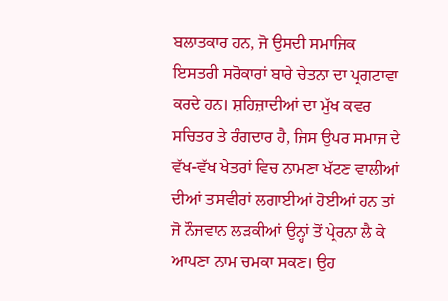ਬਲਾਤਕਾਰ ਹਨ, ਜੋ ਉਸਦੀ ਸਮਾਜਿਕ ਇਸਤਰੀ ਸਰੋਕਾਰਾਂ ਬਾਰੇ ਚੇਤਨਾ ਦਾ ਪ੍ਰਗਟਾਵਾ ਕਰਦੇ ਹਨ। ਸ਼ਹਿਜ਼ਾਦੀਆਂ ਦਾ ਮੁੱਖ ਕਵਰ ਸਚਿਤਰ ਤੇ ਰੰਗਦਾਰ ਹੈ, ਜਿਸ ਉਪਰ ਸਮਾਜ ਦੇ ਵੱਖ-ਵੱਖ ਖੇਤਰਾਂ ਵਿਚ ਨਾਮਣਾ ਖੱਟਣ ਵਾਲੀਆਂ ਦੀਆਂ ਤਸਵੀਰਾਂ ਲਗਾਈਆਂ ਹੋਈਆਂ ਹਨ ਤਾਂ ਜੋ ਨੌਜਵਾਨ ਲੜਕੀਆਂ ਉਨ੍ਹਾਂ ਤੋਂ ਪ੍ਰੇਰਨਾ ਲੈ ਕੇ ਆਪਣਾ ਨਾਮ ਚਮਕਾ ਸਕਣ। ਉਹ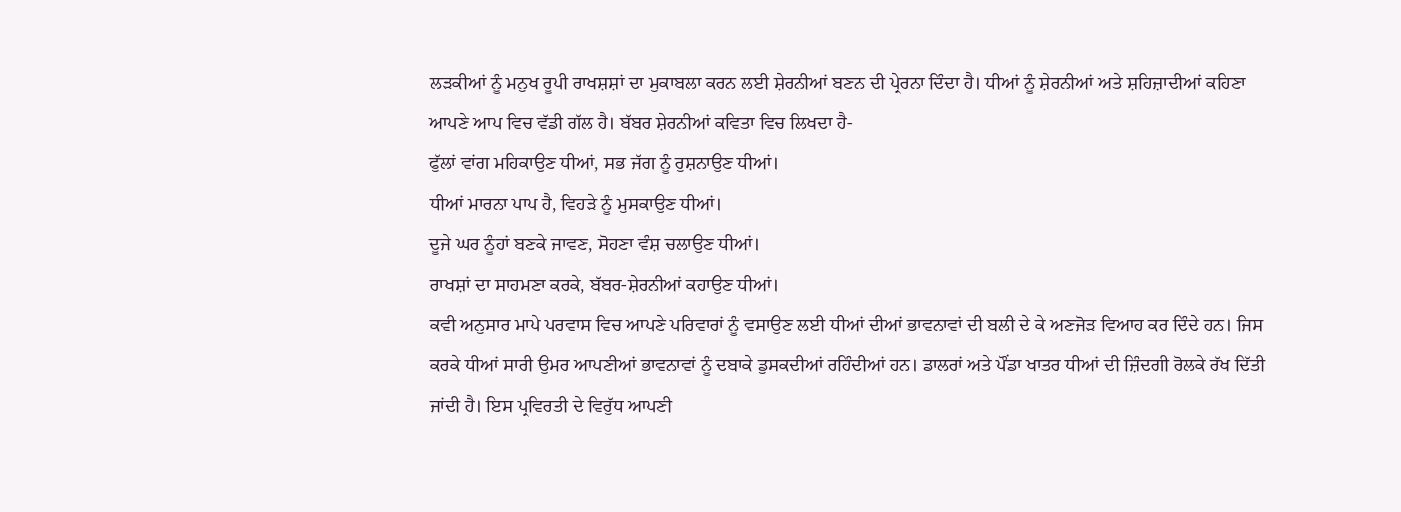ਲੜਕੀਆਂ ਨੂੰ ਮਨੁਖ ਰੂਪੀ ਰਾਖਸ਼ਸ਼ਾਂ ਦਾ ਮੁਕਾਬਲਾ ਕਰਨ ਲਈ ਸ਼ੇਰਨੀਆਂ ਬਣਨ ਦੀ ਪ੍ਰੇਰਨਾ ਦਿੰਦਾ ਹੈ। ਧੀਆਂ ਨੂੰ ਸ਼ੇਰਨੀਆਂ ਅਤੇ ਸ਼ਹਿਜ਼ਾਦੀਆਂ ਕਹਿਣਾ ਆਪਣੇ ਆਪ ਵਿਚ ਵੱਡੀ ਗੱਲ ਹੈ। ਬੱਬਰ ਸ਼ੇਰਨੀਆਂ ਕਵਿਤਾ ਵਿਚ ਲਿਖਦਾ ਹੈ-
ਫੁੱਲਾਂ ਵਾਂਗ ਮਹਿਕਾਉਣ ਧੀਆਂ, ਸਭ ਜੱਗ ਨੂੰ ਰੁਸ਼ਨਾਉਣ ਧੀਆਂ।
ਧੀਆਂ ਮਾਰਨਾ ਪਾਪ ਹੈ, ਵਿਹੜੇ ਨੂੰ ਮੁਸਕਾਉਣ ਧੀਆਂ।
ਦੂਜੇ ਘਰ ਨੂੰਹਾਂ ਬਣਕੇ ਜਾਵਣ, ਸੋਹਣਾ ਵੰਸ਼ ਚਲਾਉਣ ਧੀਆਂ।
ਰਾਖਸ਼ਾਂ ਦਾ ਸਾਹਮਣਾ ਕਰਕੇ, ਬੱਬਰ-ਸ਼ੇਰਨੀਆਂ ਕਹਾਉਣ ਧੀਆਂ।
ਕਵੀ ਅਨੁਸਾਰ ਮਾਪੇ ਪਰਵਾਸ ਵਿਚ ਆਪਣੇ ਪਰਿਵਾਰਾਂ ਨੂੰ ਵਸਾਉਣ ਲਈ ਧੀਆਂ ਦੀਆਂ ਭਾਵਨਾਵਾਂ ਦੀ ਬਲੀ ਦੇ ਕੇ ਅਣਜੋੜ ਵਿਆਹ ਕਰ ਦਿੰਦੇ ਹਨ। ਜਿਸ ਕਰਕੇ ਧੀਆਂ ਸਾਰੀ ਉਮਰ ਆਪਣੀਆਂ ਭਾਵਨਾਵਾਂ ਨੂੰ ਦਬਾਕੇ ਡੁਸਕਦੀਆਂ ਰਹਿੰਦੀਆਂ ਹਨ। ਡਾਲਰਾਂ ਅਤੇ ਪੌਂਡਾ ਖਾਤਰ ਧੀਆਂ ਦੀ ਜ਼ਿੰਦਗੀ ਰੋਲਕੇ ਰੱਖ ਦਿੱਤੀ ਜਾਂਦੀ ਹੈ। ਇਸ ਪ੍ਰਵਿਰਤੀ ਦੇ ਵਿਰੁੱਧ ਆਪਣੀ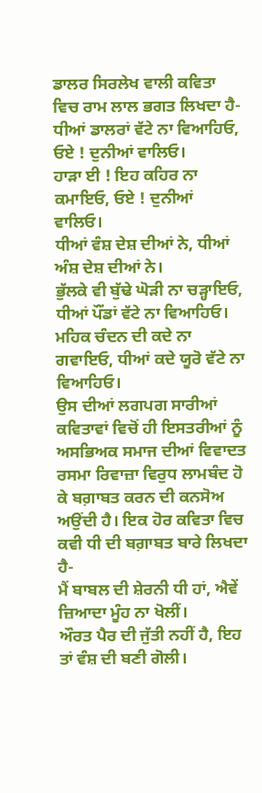ਡਾਲਰ ਸਿਰਲੇਖ ਵਾਲੀ ਕਵਿਤਾ ਵਿਚ ਰਾਮ ਲਾਲ ਭਗਤ ਲਿਖਦਾ ਹੈ-
ਧੀਆਂ ਡਾਲਰਾਂ ਵੱਟੇ ਨਾ ਵਿਆਹਿਓ, ਓਏ ! ਦੁਨੀਆਂ ਵਾਲਿਓ।
ਹਾੜਾ ਈ ! ਇਹ ਕਹਿਰ ਨਾ ਕਮਾਇਓ, ਓਏ ! ਦੁਨੀਆਂ ਵਾਲਿਓ।
ਧੀਆਂ ਵੰਸ਼ ਦੇਸ਼ ਦੀਆਂ ਨੇ, ਧੀਆਂ ਅੰਸ਼ ਦੇਸ਼ ਦੀਆਂ ਨੇ।
ਭੁੱਲਕੇ ਵੀ ਬੁੱਢੇ ਘੋੜੀ ਨਾ ਚੜ੍ਹਾਇਓ, ਧੀਆਂ ਪੌਂਡਾਂ ਵੱਟੇ ਨਾ ਵਿਆਹਿਓ।
ਮਹਿਕ ਚੰਦਨ ਦੀ ਕਦੇ ਨਾ ਗਵਾਇਓ, ਧੀਆਂ ਕਦੇ ਯੂਰੋ ਵੱਟੇ ਨਾ ਵਿਆਹਿਓ।
ਉਸ ਦੀਆਂ ਲਗਪਗ ਸਾਰੀਆਂ ਕਵਿਤਾਵਾਂ ਵਿਚੋਂ ਹੀ ਇਸਤਰੀਆਂ ਨੂੰ ਅਸਭਿਅਕ ਸਮਾਜ ਦੀਆਂ ਵਿਵਾਦਤ ਰਸਮਾ ਰਿਵਾਜ਼ਾ ਵਿਰੁਧ ਲਾਮਬੰਦ ਹੋ ਕੇ ਬਗ਼ਾਬਤ ਕਰਨ ਦੀ ਕਨਸੋਅ ਅਉਂਦੀ ਹੈ। ਇਕ ਹੋਰ ਕਵਿਤਾ ਵਿਚ ਕਵੀ ਧੀ ਦੀ ਬਗ਼ਾਬਤ ਬਾਰੇ ਲਿਖਦਾ ਹੈ-
ਮੈਂ ਬਾਬਲ ਦੀ ਸ਼ੇਰਨੀ ਧੀ ਹਾਂ, ਐਵੇਂ ਜ਼ਿਆਦਾ ਮੂੰਹ ਨਾ ਖੋਲੀਂ।
ਔਰਤ ਪੈਰ ਦੀ ਜੁੱਤੀ ਨਹੀਂ ਹੈ, ਇਹ ਤਾਂ ਵੰਸ਼ ਦੀ ਬਣੀ ਗੋਲੀ।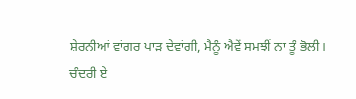ਸ਼ੇਰਨੀਆਂ ਵਾਂਗਰ ਪਾੜ ਦੇਵਾਂਗੀ, ਮੈਨੂੰ ਐਵੇਂ ਸਮਝੀਂ ਨਾ ਤੂੰ ਭੋਲੀ।
ਚੰਦਰੀ ਏ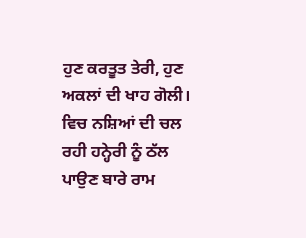ਹੁਣ ਕਰਤੂਤ ਤੇਰੀ, ਹੁਣ ਅਕਲਾਂ ਦੀ ਖਾਹ ਗੋਲੀ।
ਵਿਚ ਨਸ਼ਿਆਂ ਦੀ ਚਲ ਰਹੀ ਹਨ੍ਹੇਰੀ ਨੂੰ ਠੱਲ ਪਾਉਣ ਬਾਰੇ ਰਾਮ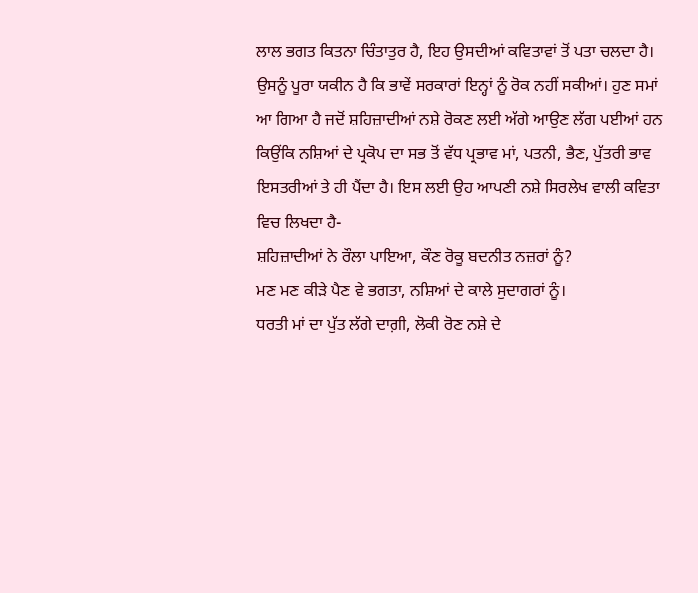ਲਾਲ ਭਗਤ ਕਿਤਨਾ ਚਿੰਤਾਤੁਰ ਹੈ, ਇਹ ਉਸਦੀਆਂ ਕਵਿਤਾਵਾਂ ਤੋਂ ਪਤਾ ਚਲਦਾ ਹੈ। ਉਸਨੂੰ ਪੂਰਾ ਯਕੀਨ ਹੈ ਕਿ ਭਾਵੇਂ ਸਰਕਾਰਾਂ ਇਨ੍ਹਾਂ ਨੂੰ ਰੋਕ ਨਹੀਂ ਸਕੀਆਂ। ਹੁਣ ਸਮਾਂ ਆ ਗਿਆ ਹੈ ਜਦੋਂ ਸ਼ਹਿਜ਼ਾਦੀਆਂ ਨਸ਼ੇ ਰੋਕਣ ਲਈ ਅੱਗੇ ਆਉਣ ਲੱਗ ਪਈਆਂ ਹਨ ਕਿਉਂਕਿ ਨਸ਼ਿਆਂ ਦੇ ਪ੍ਰਕੋਪ ਦਾ ਸਭ ਤੋਂ ਵੱਧ ਪ੍ਰਭਾਵ ਮਾਂ, ਪਤਨੀ, ਭੈਣ, ਪੁੱਤਰੀ ਭਾਵ ਇਸਤਰੀਆਂ ਤੇ ਹੀ ਪੈਂਦਾ ਹੈ। ਇਸ ਲਈ ਉਹ ਆਪਣੀ ਨਸ਼ੇ ਸਿਰਲੇਖ ਵਾਲੀ ਕਵਿਤਾ ਵਿਚ ਲਿਖਦਾ ਹੈ-
ਸ਼ਹਿਜ਼ਾਦੀਆਂ ਨੇ ਰੌਲਾ ਪਾਇਆ, ਕੌਣ ਰੋਕੂ ਬਦਨੀਤ ਨਜ਼ਰਾਂ ਨੂੰ?
ਮਣ ਮਣ ਕੀੜੇ ਪੈਣ ਵੇ ਭਗਤਾ, ਨਸ਼ਿਆਂ ਦੇ ਕਾਲੇ ਸੁਦਾਗਰਾਂ ਨੂੰ।
ਧਰਤੀ ਮਾਂ ਦਾ ਪੁੱਤ ਲੱਗੇ ਦਾਗ਼ੀ, ਲੋਕੀ ਰੋਣ ਨਸ਼ੇ ਦੇ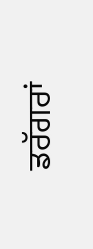ਡਰੱਗਰਾਂ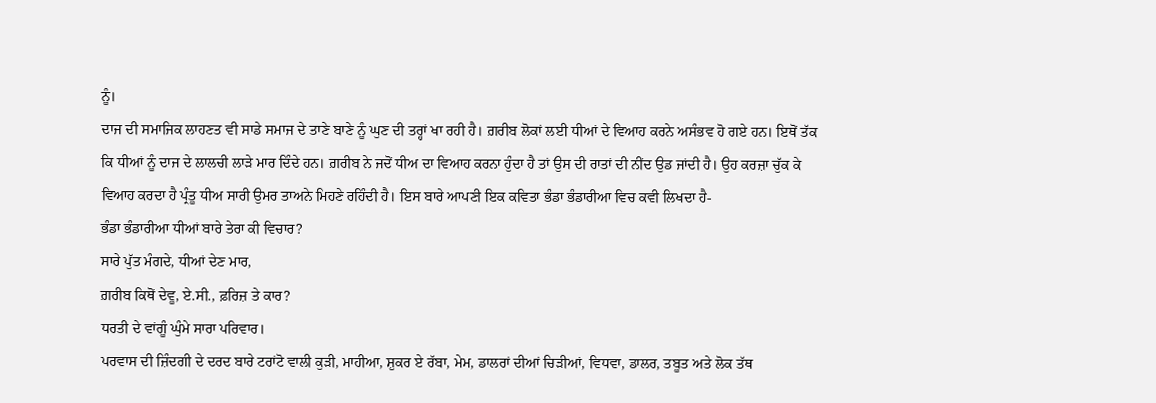ਨੂੰ।
ਦਾਜ ਦੀ ਸਮਾਜਿਕ ਲਾਹਣਤ ਵੀ ਸਾਡੇ ਸਮਾਜ ਦੇ ਤਾਣੇ ਬਾਣੇ ਨੂੰ ਘੁਣ ਦੀ ਤਰ੍ਹਾਂ ਖਾ ਰਹੀ ਹੈ। ਗ਼ਰੀਬ ਲੋਕਾਂ ਲਈ ਧੀਆਂ ਦੇ ਵਿਆਹ ਕਰਨੇ ਅਸੰਭਵ ਹੋ ਗਏ ਹਨ। ਇਥੋਂ ਤੱਕ ਕਿ ਧੀਆਂ ਨੂੰ ਦਾਜ ਦੇ ਲਾਲਚੀ ਲਾੜੇ ਮਾਰ ਦਿੰਦੇ ਹਨ। ਗ਼ਰੀਬ ਨੇ ਜਦੋਂ ਧੀਅ ਦਾ ਵਿਆਹ ਕਰਨਾ ਹੁੰਦਾ ਹੈ ਤਾਂ ਉਸ ਦੀ ਰਾਤਾਂ ਦੀ ਨੀਂਦ ਉਡ ਜਾਂਦੀ ਹੈ। ਉਹ ਕਰਜ਼ਾ ਚੁੱਕ ਕੇ ਵਿਆਹ ਕਰਦਾ ਹੈ ਪ੍ਰੰਤੂ ਧੀਅ ਸਾਰੀ ਉਮਰ ਤਾਅਨੇ ਮਿਹਣੇ ਰਹਿੰਦੀ ਹੈ। ਇਸ ਬਾਰੇ ਆਪਣੀ ਇਕ ਕਵਿਤਾ ਭੰਡਾ ਭੰਡਾਰੀਆ ਵਿਚ ਕਵੀ ਲਿਖਦਾ ਹੈ-
ਭੰਡਾ ਭੰਡਾਰੀਆ ਧੀਆਂ ਬਾਰੇ ਤੇਰਾ ਕੀ ਵਿਚਾਰ?
ਸਾਰੇ ਪੁੱਤ ਮੰਗਦੇ, ਧੀਆਂ ਦੇਣ ਮਾਰ,
ਗ਼ਰੀਬ ਕਿਥੋਂ ਦੇਵੂ, ਏ.ਸੀ., ਫ਼ਰਿਜ਼ ਤੇ ਕਾਰ?
ਧਰਤੀ ਦੇ ਵਾਂਗੂੰ ਘੁੰਮੇ ਸਾਰਾ ਪਰਿਵਾਰ।
ਪਰਵਾਸ ਦੀ ਜ਼ਿੰਦਗੀ ਦੇ ਦਰਦ ਬਾਰੇ ਟਰਾਂਟੋ ਵਾਲੀ ਕੁੜੀ, ਮਾਹੀਆ, ਸ਼ੁਕਰ ਏ ਰੱਬਾ, ਮੇਮ, ਡਾਲਰਾਂ ਦੀਆਂ ਚਿੜੀਆਂ, ਵਿਧਵਾ, ਡਾਲਰ, ਤਬੂਤ ਅਤੇ ਲੋਕ ਤੱਥ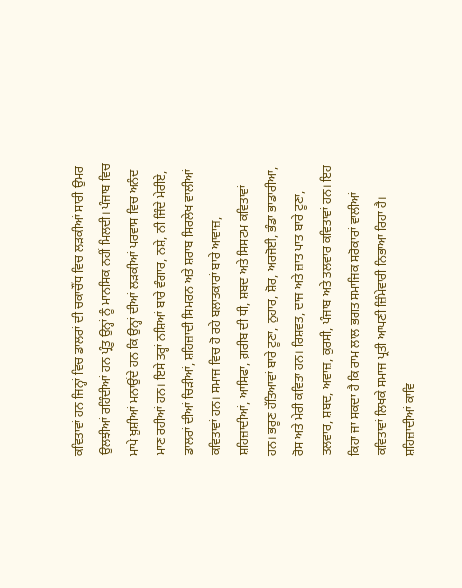ਕਵਿਤਾਵਾਂ ਹਨ ਜਿਨ੍ਹਾਂ ਵਿਚ ਡਾਲਰਾਂ ਦੀ ਚਕਾਚੌਂਧ ਵਿਚ ਲੜਕੀਆਂ ਸਾਰੀ ਉਮਰ ਉਲਝੀਆਂ ਰਹਿੰਦੀਆਂ ਹਨ ਪ੍ਰੰਤੂ ਉਨ੍ਹਾਂ ਨੂੰ ਮਾਨਸਿਕ ਨਹੀਂ ਮਿਲਦੀ। ਪੰਜਾਬ ਵਿਚ ਮਾਪੇ ਖ਼ੁਸ਼ੀਆਂ ਮਨਾਉਂਦੇ ਹਨ ਕਿ ਉਨ੍ਹਾਂ ਦੀਆਂ ਲੜਕੀਆਂ ਪਰਵਾਸ ਵਿਚ ਅਨੰਦ ਮਾਣ ਰਹੀਆਂ ਹਨ। ਇਸੇ ਤਰ੍ਹਾਂ ਨਸ਼ਿਆਂ ਬਾਰੇ ਵੰਗਾਰ, ਨਸ਼ੇ, ਨੀ ਜਿੰਦੇ ਮੇਰੀਏ, ਡਾਲਰਾਂ ਦੀਆਂ ਚਿੜੀਆਂ, ਸ਼ਹਿਜ਼ਾਦੀ ਸਿਮਰਨ ਅਤੇ ਸ਼ਰਾਬ ਸਿਰਲੇਖ ਵਾਲੀਆਂ ਕਵਿਤਾਵਾਂ ਹਨ। ਸਮਾਜ ਵਿਚ ਹੋ ਰਹੇ ਬਲਾਤਕਾਰਾਂ ਬਾਰੇ ਆਵਾਜ਼, ਸ਼ਹਿਜ਼ਾਦੀਆਂ, ਆਸਿਫਾ, ਗ਼ਰੀਬ ਦੀ ਧੀ, ਸ਼ਬਦ ਅਤੇ ਸਿਸਟਮ ਕਵਿਤਾਵਾਂ ਹਨ। ਭਰੂਣ ਹੱਤਿਆਵਾਂ ਬਾਰੇ ਟੂਣਾ, ਨੁਹਾਰ, ਸ਼ੋਰ, ਅਰਜੋਈ, ਭੰਡਾ ਭਾਡਾਰੀਆ, ਰੋਸ ਅਤੇ ਮੇਰੀ ਕਵਿਤਾ ਹਨ। ਰਿਸ਼ਵਤ, ਦਾਜ ਅਤੇ ਜ਼ਾਤ ਪਾਤ ਬਾਰੇ ਟੂਣਾ, ਤਲਵਾਰ, ਸ਼ਬਦ, ਅਵਾਜ਼, ਕੁਰਸੀ, ਪੰਜਾਬ ਅਤੇ ਤਲਵਾਰ ਕਵਿਤਾਵਾਂ ਹਨ। ਇਹ ਕਿਹਾ ਜਾ ਸਕਦਾ ਹੈ ਕਿ ਰਾਮ ਲਾਲ ਭਗਤ ਸਮਾਜਿਕ ਸਰੋਕਾਰਾਂ ਵਾਲੀਆਂ ਕਵਿਤਾਵਾਂ ਲਿਖਕੇ ਸਮਾਜ ਪ੍ਰਤੀ ਆਪਣੀ ਜ਼ਿੰਮੇਵਾਰੀ ਨਿਭਾਆ ਰਿਹਾ ਹੈ। ਸ਼ਹਿਜ਼ਾਦੀਆਂ ਕਾਵਿ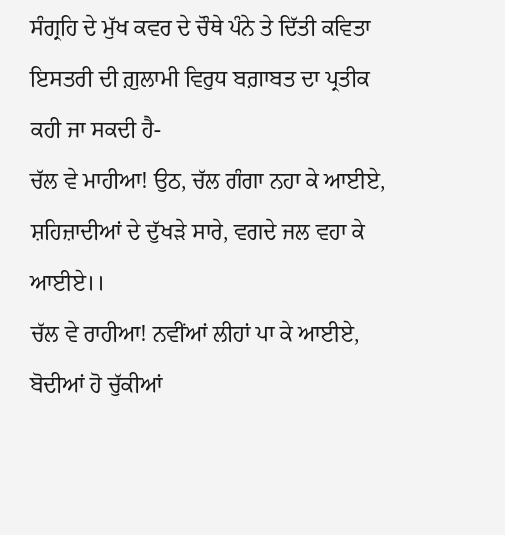ਸੰਗ੍ਰਹਿ ਦੇ ਮੁੱਖ ਕਵਰ ਦੇ ਚੌਥੇ ਪੰਨੇ ਤੇ ਦਿੱਤੀ ਕਵਿਤਾ ਇਸਤਰੀ ਦੀ ਗ਼ੁਲਾਮੀ ਵਿਰੁਧ ਬਗ਼ਾਬਤ ਦਾ ਪ੍ਰਤੀਕ ਕਹੀ ਜਾ ਸਕਦੀ ਹੈ-
ਚੱਲ ਵੇ ਮਾਹੀਆ! ਉਠ, ਚੱਲ ਗੰਗਾ ਨਹਾ ਕੇ ਆਈਏ,
ਸ਼ਹਿਜ਼ਾਦੀਆਂ ਦੇ ਦੁੱਖੜੇ ਸਾਰੇ, ਵਗਦੇ ਜਲ ਵਹਾ ਕੇ ਆਈਏ।।
ਚੱਲ ਵੇ ਰਾਹੀਆ! ਨਵੀਂਆਂ ਲੀਹਾਂ ਪਾ ਕੇ ਆਈਏ,
ਬੋਦੀਆਂ ਹੋ ਚੁੱਕੀਆਂ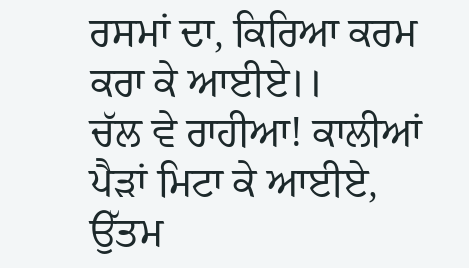ਰਸਮਾਂ ਦਾ, ਕਿਰਿਆ ਕਰਮ ਕਰਾ ਕੇ ਆਈਏ।।
ਚੱਲ ਵੇ ਰਾਹੀਆ! ਕਾਲੀਆਂ ਪੈੜਾਂ ਮਿਟਾ ਕੇ ਆਈਏ,
ਉੱਤਮ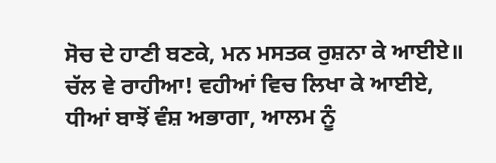ਸੋਚ ਦੇ ਹਾਣੀ ਬਣਕੇ, ਮਨ ਮਸਤਕ ਰੁਸ਼ਨਾ ਕੇ ਆਈਏ॥
ਚੱਲ ਵੇ ਰਾਹੀਆ! ਵਹੀਆਂ ਵਿਚ ਲਿਖਾ ਕੇ ਆਈਏ,
ਧੀਆਂ ਬਾਝੋਂ ਵੰਸ਼ ਅਭਾਗਾ, ਆਲਮ ਨੂੰ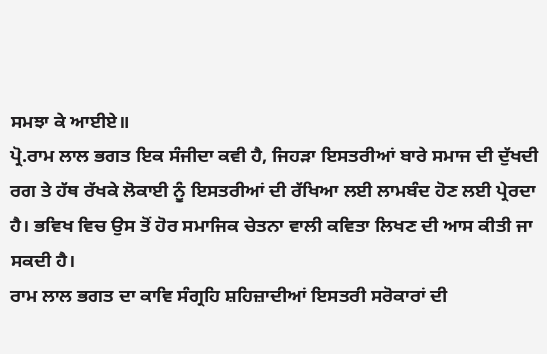ਸਮਝਾ ਕੇ ਆਈਏ॥
ਪ੍ਰੋ.ਰਾਮ ਲਾਲ ਭਗਤ ਇਕ ਸੰਜੀਦਾ ਕਵੀ ਹੈ, ਜਿਹੜਾ ਇਸਤਰੀਆਂ ਬਾਰੇ ਸਮਾਜ ਦੀ ਦੁੱਖਦੀ ਰਗ ਤੇ ਹੱਥ ਰੱਖਕੇ ਲੋਕਾਈ ਨੂੰ ਇਸਤਰੀਆਂ ਦੀ ਰੱਖਿਆ ਲਈ ਲਾਮਬੰਦ ਹੋਣ ਲਈ ਪ੍ਰੇਰਦਾ ਹੈ। ਭਵਿਖ ਵਿਚ ਉਸ ਤੋਂ ਹੋਰ ਸਮਾਜਿਕ ਚੇਤਨਾ ਵਾਲੀ ਕਵਿਤਾ ਲਿਖਣ ਦੀ ਆਸ ਕੀਤੀ ਜਾ ਸਕਦੀ ਹੈ।
ਰਾਮ ਲਾਲ ਭਗਤ ਦਾ ਕਾਵਿ ਸੰਗ੍ਰਹਿ ਸ਼ਹਿਜ਼ਾਦੀਆਂ ਇਸਤਰੀ ਸਰੋਕਾਰਾਂ ਦੀ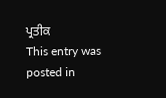ਪ੍ਰਤੀਕ
This entry was posted in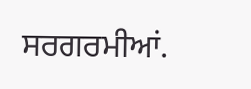ਸਰਗਰਮੀਆਂ.